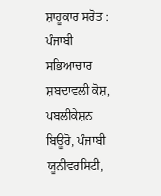ਸ਼ਾਹੂਕਾਰ ਸਰੋਤ : ਪੰਜਾਬੀ ਸਭਿਆਚਾਰ ਸ਼ਬਦਾਵਲੀ ਕੋਸ਼, ਪਬਲੀਕੇਸ਼ਨ ਬਿਊਰੋ, ਪੰਜਾਬੀ ਯੂਨੀਵਰਸਿਟੀ,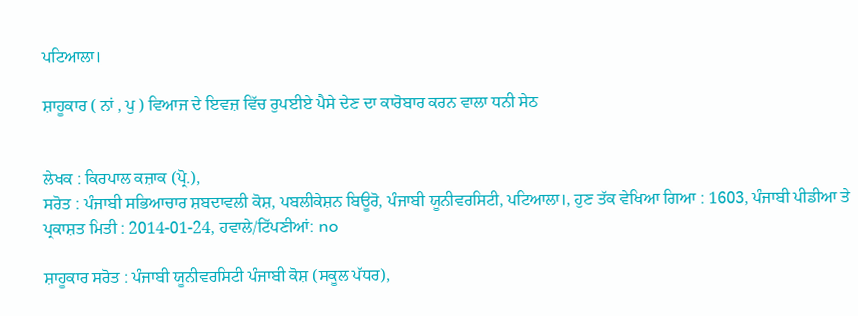ਪਟਿਆਲਾ।

ਸ਼ਾਹੂਕਾਰ ( ਨਾਂ , ਪੁ ) ਵਿਆਜ ਦੇ ਇਵਜ਼ ਵਿੱਚ ਰੁਪਈਏ ਪੈਸੇ ਦੇਣ ਦਾ ਕਾਰੋਬਾਰ ਕਰਨ ਵਾਲਾ ਧਨੀ ਸੇਠ


ਲੇਖਕ : ਕਿਰਪਾਲ ਕਜ਼ਾਕ (ਪ੍ਰੋ.),
ਸਰੋਤ : ਪੰਜਾਬੀ ਸਭਿਆਚਾਰ ਸ਼ਬਦਾਵਲੀ ਕੋਸ਼, ਪਬਲੀਕੇਸ਼ਨ ਬਿਊਰੋ, ਪੰਜਾਬੀ ਯੂਨੀਵਰਸਿਟੀ, ਪਟਿਆਲਾ।, ਹੁਣ ਤੱਕ ਵੇਖਿਆ ਗਿਆ : 1603, ਪੰਜਾਬੀ ਪੀਡੀਆ ਤੇ ਪ੍ਰਕਾਸ਼ਤ ਮਿਤੀ : 2014-01-24, ਹਵਾਲੇ/ਟਿੱਪਣੀਆਂ: no

ਸ਼ਾਹੂਕਾਰ ਸਰੋਤ : ਪੰਜਾਬੀ ਯੂਨੀਵਰਸਿਟੀ ਪੰਜਾਬੀ ਕੋਸ਼ (ਸਕੂਲ ਪੱਧਰ),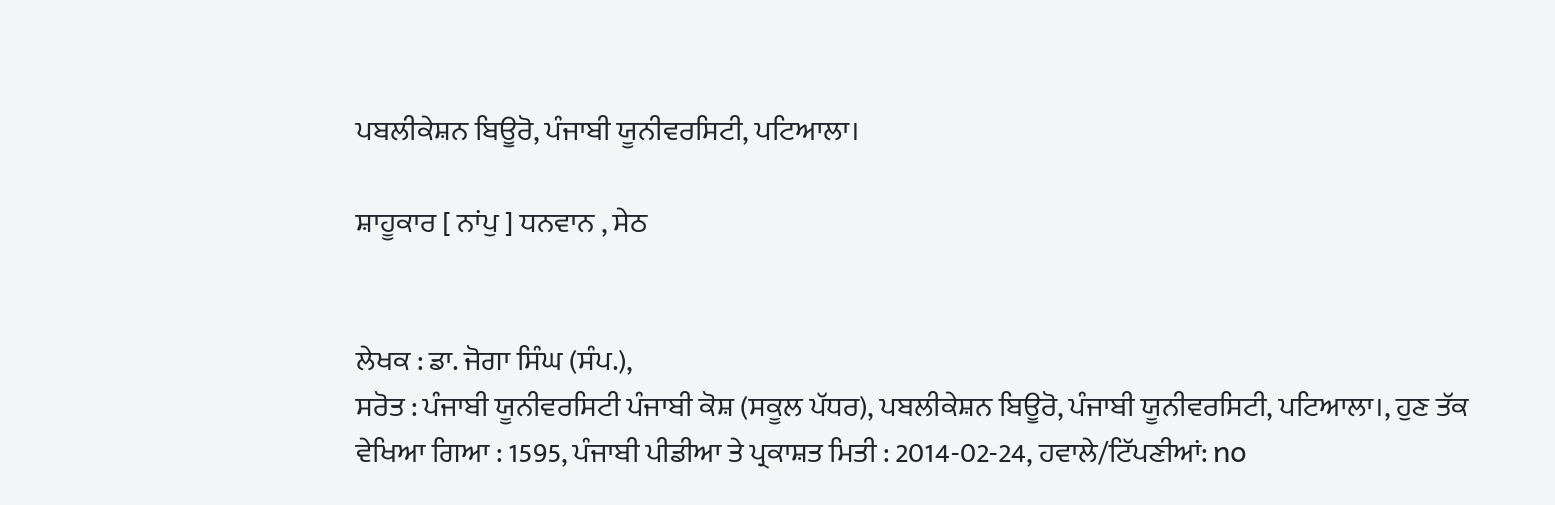ਪਬਲੀਕੇਸ਼ਨ ਬਿਊਰੋ, ਪੰਜਾਬੀ ਯੂਨੀਵਰਸਿਟੀ, ਪਟਿਆਲਾ।

ਸ਼ਾਹੂਕਾਰ [ ਨਾਂਪੁ ] ਧਨਵਾਨ , ਸੇਠ


ਲੇਖਕ : ਡਾ. ਜੋਗਾ ਸਿੰਘ (ਸੰਪ.),
ਸਰੋਤ : ਪੰਜਾਬੀ ਯੂਨੀਵਰਸਿਟੀ ਪੰਜਾਬੀ ਕੋਸ਼ (ਸਕੂਲ ਪੱਧਰ), ਪਬਲੀਕੇਸ਼ਨ ਬਿਊਰੋ, ਪੰਜਾਬੀ ਯੂਨੀਵਰਸਿਟੀ, ਪਟਿਆਲਾ।, ਹੁਣ ਤੱਕ ਵੇਖਿਆ ਗਿਆ : 1595, ਪੰਜਾਬੀ ਪੀਡੀਆ ਤੇ ਪ੍ਰਕਾਸ਼ਤ ਮਿਤੀ : 2014-02-24, ਹਵਾਲੇ/ਟਿੱਪਣੀਆਂ: no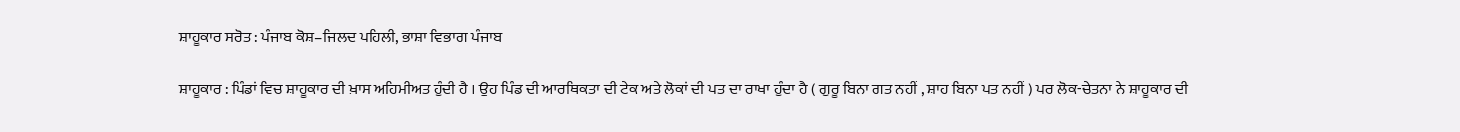ਸ਼ਾਹੂਕਾਰ ਸਰੋਤ : ਪੰਜਾਬ ਕੋਸ਼–ਜਿਲਦ ਪਹਿਲੀ, ਭਾਸ਼ਾ ਵਿਭਾਗ ਪੰਜਾਬ

ਸ਼ਾਹੂਕਾਰ : ਪਿੰਡਾਂ ਵਿਚ ਸ਼ਾਹੂਕਾਰ ਦੀ ਖ਼ਾਸ ਅਹਿਮੀਅਤ ਹੁੰਦੀ ਹੈ । ਉਹ ਪਿੰਡ ਦੀ ਆਰਥਿਕਤਾ ਦੀ ਟੇਕ ਅਤੇ ਲੋਕਾਂ ਦੀ ਪਤ ਦਾ ਰਾਖਾ ਹੁੰਦਾ ਹੈ ( ਗੁਰੂ ਬਿਨਾ ਗਤ ਨਹੀਂ , ਸ਼ਾਹ ਬਿਨਾ ਪਤ ਨਹੀਂ ) ਪਰ ਲੋਕ-ਚੇਤਨਾ ਨੇ ਸ਼ਾਹੂਕਾਰ ਦੀ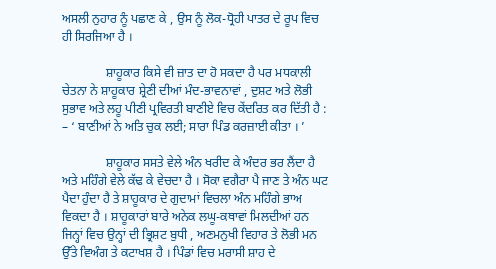ਅਸਲੀ ਨੁਹਾਰ ਨੂੰ ਪਛਾਣ ਕੇ , ਉਸ ਨੂੰ ਲੋਕ-ਧ੍ਰੋਹੀ ਪਾਤਰ ਦੇ ਰੂਪ ਵਿਚ ਹੀ ਸਿਰਜਿਆ ਹੈ ।

              ਸ਼ਾਹੂਕਾਰ ਕਿਸੇ ਵੀ ਜ਼ਾਤ ਦਾ ਹੋ ਸਕਦਾ ਹੈ ਪਰ ਮਧਕਾਲੀ ਚੇਤਨਾ ਨੇ ਸ਼ਾਹੂਕਾਰ ਸ਼੍ਰੇਣੀ ਦੀਆਂ ਮੰਦ-ਭਾਵਨਾਵਾਂ , ਦੁਸ਼ਟ ਅਤੇ ਲੋਭੀ ਸੁਭਾਵ ਅਤੇ ਲਹੂ ਪੀਣੀ ਪ੍ਰਵਿਰਤੀ ਬਾਣੀਏ ਵਿਚ ਕੇਂਦਰਿਤ ਕਰ ਦਿੱਤੀ ਹੈ : – ‘ ਬਾਣੀਆਂ ਨੇ ਅਤਿ ਚੁਕ ਲਈ; ਸਾਰਾ ਪਿੰਡ ਕਰਜ਼ਾਈ ਕੀਤਾ । ’

              ਸ਼ਾਹੂਕਾਰ ਸਸਤੇ ਵੇਲੇ ਅੰਨ ਖਰੀਦ ਕੇ ਅੰਦਰ ਭਰ ਲੈਂਦਾ ਹੈ ਅਤੇ ਮਹਿੰਗੇ ਵੇਲੇ ਕੱਢ ਕੇ ਵੇਚਦਾ ਹੈ । ਸੋਕਾ ਵਗੈਰਾ ਪੈ ਜਾਣ ਤੇ ਅੰਨ ਘਟ ਪੈਦਾ ਹੁੰਦਾ ਹੈ ਤੇ ਸ਼ਾਹੂਕਾਰ ਦੇ ਗੁਦਾਮਾਂ ਵਿਚਲਾ ਅੰਨ ਮਹਿੰਗੇ ਭਾਅ ਵਿਕਦਾ ਹੈ । ਸ਼ਾਹੂਕਾਰਾਂ ਬਾਰੇ ਅਨੇਕ ਲਘੂ-ਕਥਾਵਾਂ ਮਿਲਦੀਆਂ ਹਨ ਜਿਨ੍ਹਾਂ ਵਿਚ ਉਨ੍ਹਾਂ ਦੀ ਭ੍ਰਿਸ਼ਟ ਬੁਧੀ , ਅਣਮਨੁਖੀ ਵਿਹਾਰ ਤੇ ਲੋਭੀ ਮਨ ਉੱਤੇ ਵਿਅੰਗ ਤੇ ਕਟਾਖਸ਼ ਹੈ । ਪਿੰਡਾਂ ਵਿਚ ਮਰਾਸੀ ਸ਼ਾਹ ਦੇ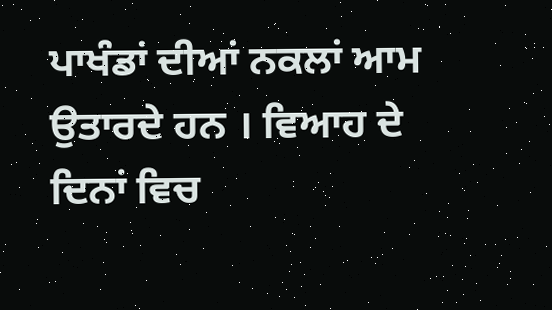ਪਾਖੰਡਾਂ ਦੀਆਂ ਨਕਲਾਂ ਆਮ ਉਤਾਰਦੇ ਹਨ । ਵਿਆਹ ਦੇ ਦਿਨਾਂ ਵਿਚ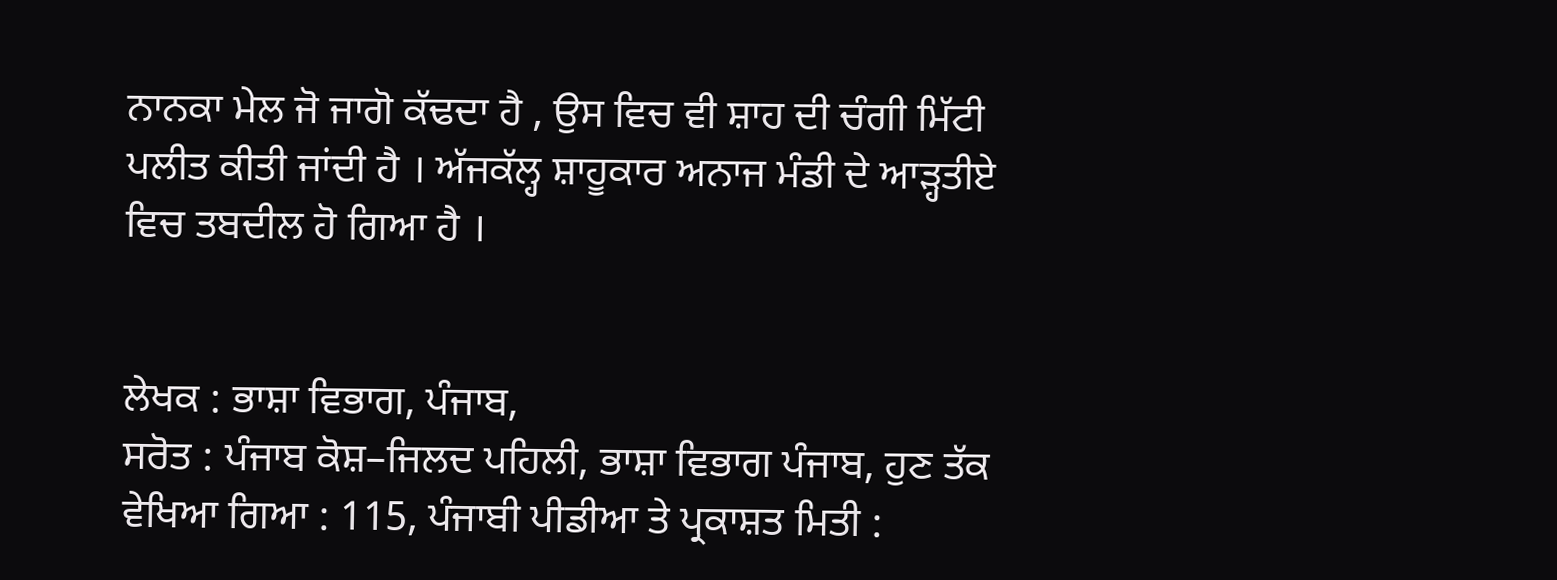ਨਾਨਕਾ ਮੇਲ ਜੋ ਜਾਗੋ ਕੱਢਦਾ ਹੈ , ਉਸ ਵਿਚ ਵੀ ਸ਼ਾਹ ਦੀ ਚੰਗੀ ਮਿੱਟੀ ਪਲੀਤ ਕੀਤੀ ਜਾਂਦੀ ਹੈ । ਅੱਜਕੱਲ੍ਹ ਸ਼ਾਹੂਕਾਰ ਅਨਾਜ ਮੰਡੀ ਦੇ ਆੜ੍ਹਤੀਏ ਵਿਚ ਤਬਦੀਲ ਹੋ ਗਿਆ ਹੈ ।


ਲੇਖਕ : ਭਾਸ਼ਾ ਵਿਭਾਗ, ਪੰਜਾਬ,
ਸਰੋਤ : ਪੰਜਾਬ ਕੋਸ਼–ਜਿਲਦ ਪਹਿਲੀ, ਭਾਸ਼ਾ ਵਿਭਾਗ ਪੰਜਾਬ, ਹੁਣ ਤੱਕ ਵੇਖਿਆ ਗਿਆ : 115, ਪੰਜਾਬੀ ਪੀਡੀਆ ਤੇ ਪ੍ਰਕਾਸ਼ਤ ਮਿਤੀ :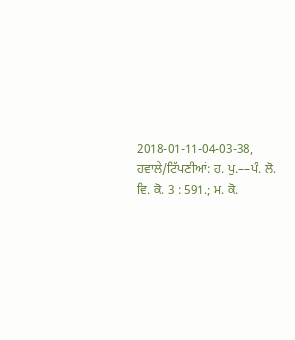2018-01-11-04-03-38, ਹਵਾਲੇ/ਟਿੱਪਣੀਆਂ: ਹ. ਪੁ.––ਪੰ. ਲੋ. ਵਿ. ਕੋ. 3 : 591.; ਮ. ਕੋ.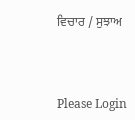ਵਿਚਾਰ / ਸੁਝਾਅ



Please Login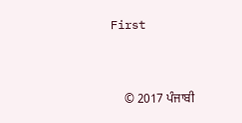First


    © 2017 ਪੰਜਾਬੀ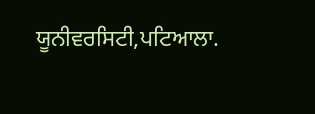ਯੂਨੀਵਰਸਿਟੀ,ਪਟਿਆਲਾ.